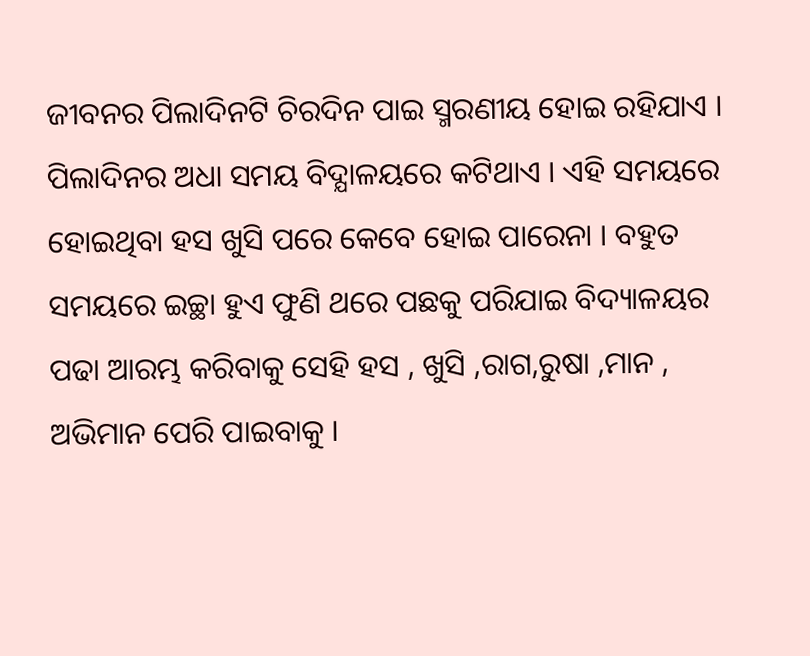ଜୀବନର ପିଲାଦିନଟି ଚିରଦିନ ପାଇ ସ୍ମରଣୀୟ ହୋଇ ରହିଯାଏ । ପିଲାଦିନର ଅଧା ସମୟ ବିଦ୍ଯାଳୟରେ କଟିଥାଏ । ଏହି ସମୟରେ ହୋଇଥିବା ହସ ଖୁସି ପରେ କେବେ ହୋଇ ପାରେନା । ବହୁତ ସମୟରେ ଇଚ୍ଛା ହୁଏ ଫୁଣି ଥରେ ପଛକୁ ପରିଯାଇ ବିଦ୍ୟାଳୟର ପଢା ଆରମ୍ଭ କରିବାକୁ ସେହି ହସ , ଖୁସି ,ରାଗ,ରୁଷା ,ମାନ , ଅଭିମାନ ପେରି ପାଇବାକୁ ।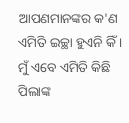ଆପଣମାନଙ୍କର କ'ଣ ଏମିତି ଇଚ୍ଛା ହୁଏନି କିଁ ।
ମୁଁ ଏବେ ଏମିତି କିଛି ପିଲାଙ୍କ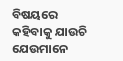ବିଷୟରେ କହିବାକୁ ଯାଉଚି ଯେଉମାନେ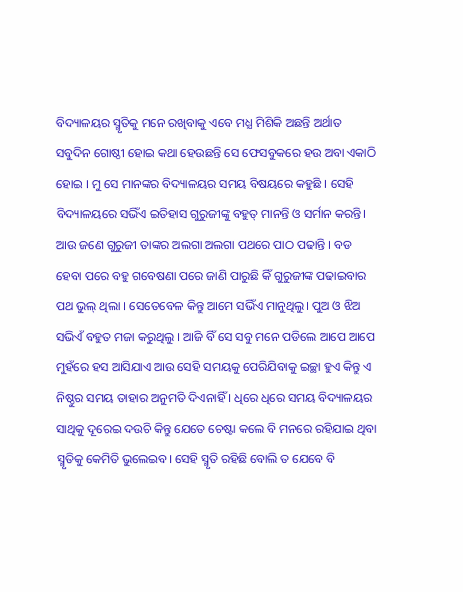ବିଦ୍ୟାଳୟର ସ୍ମୃତିକୁ ମନେ ରଖିବାକୁ ଏବେ ମଧ୍ଯ ମିଶିକି ଅଛନ୍ତି ଅର୍ଥାତ ସବୁଦିନ ଗୋଷ୍ଠୀ ହୋଇ କଥା ହେଉଛନ୍ତି ସେ ଫେସବୁକରେ ହଉ ଅବା ଏକାଠି ହୋଇ । ମୁ ସେ ମାନଙ୍କର ବିଦ୍ୟାଳୟର ସମୟ ବିଷୟରେ କହୁଛି । ସେହି ବିଦ୍ୟାଳୟରେ ସଭିଁଏ ଇତିହାସ ଗୁରୁଜୀଙ୍କୁ ବହୁତ୍ ମାନନ୍ତି ଓ ସର୍ମାନ କରନ୍ତି। ଆଉ ଜଣେ ଗୁରୁଜୀ ତାଙ୍କର ଅଲଗା ଅଲଗା ପଥରେ ପାଠ ପଢାନ୍ତି । ବଡ ହେବା ପରେ ବହୁ ଗବେଷଣା ପରେ ଜାଣି ପାରୁଛି କିଁ ଗୁରୁଜୀଙ୍କ ପଢାଇବାର ପଥ ଭୁଲ୍ ଥିଲା । ସେତେବେଳ କିନ୍ତୁ ଆମେ ସଭିଁଏ ମାନୁଥିଲୁ। ପୁଅ ଓ ଝିଅ ସଭିଏଁ ବହୁତ ମଜା କରୁଥିଲୁ । ଆଜି ବିଁ ସେ ସବୁ ମନେ ପଡିଲେ ଆପେ ଆପେ ମୁହଁରେ ହସ ଆସିଯାଏ ଆଉ ସେହି ସମୟକୁ ପେରିଯିବାକୁ ଇଚ୍ଛା ହୁଏ କିନ୍ତୁ ଏ ନିଷ୍ଠୁର ସମୟ ତାହାର ଅନୁମତି ଦିଏନାହିଁ । ଧିରେ ଧିରେ ସମୟ ବିଦ୍ୟାଳୟର ସାଥିକୁ ଦୂରେଇ ଦଉଚି କିନ୍ତୁ ଯେତେ ଚେଷ୍ଟା କଲେ ବି ମନରେ ରହିଯାଇ ଥିବା ସ୍ମୃତିକୁ କେମିତି ଭୁଲେଇବ। ସେହି ସ୍ମୃତି ରହିଛି ବୋଲି ତ ଯେବେ ବି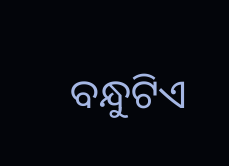ବନ୍ଧୁଟିଏ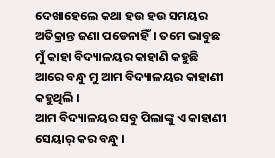ଦେଖାହେଲେ କଥା ହଉ ହଉ ସମୟର ଅତିକ୍ରାନ୍ତ ଜଣା ପଡେନାହିଁ। ତମେ ଭାବୁଛ ମୁଁ କାହା ବିଦ୍ୟାଳୟର କାହାଣି କହୁଛି ଆରେ ବନ୍ଧୁ ମୁ ଆମ ବିଦ୍ୟାଳୟର କାହାଣୀ କହୁଥିଲି ।
ଆମ ବିଦ୍ୟାଳୟର ସବୁ ପିଲାଙ୍କୁ ଏ କାହାଣୀ ସେୟାର୍ କର ବନ୍ଧୁ ।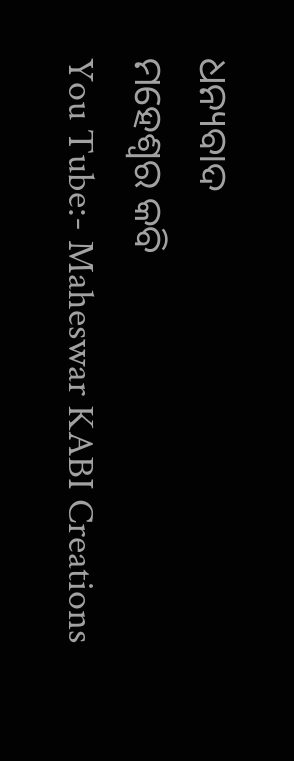ଧନ୍ୟବାଦ
ମହେଶ୍ବର କବି
You Tube:- Maheswar KABI Creations